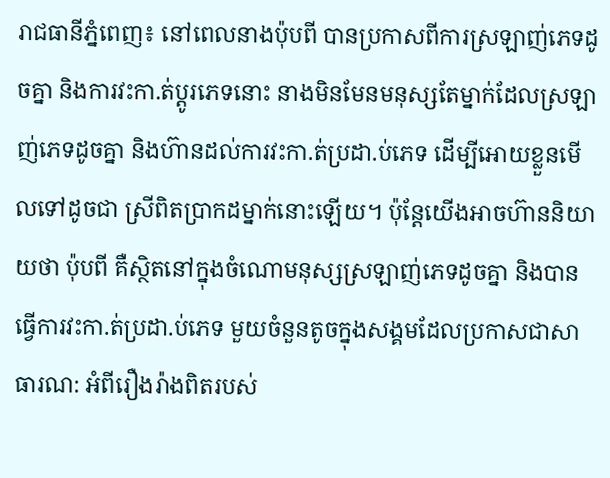រាជធានីភ្នំពេញ៖ នៅពេលនាងប៉ុបពី បានប្រកាសពីការស្រឡាញ់ភេទដូចគ្នា និងការវះកា.ត់ប្តូរភេទនោះ នាងមិនមែនមនុស្សតែម្នាក់ដែលស្រឡាញ់ភេទដូចគ្នា និងហ៊ានដល់ការវះកា.ត់ប្រដា.ប់ភេទ ដើម្បីអោយខ្លួនមើលទៅដូចជា ស្រីពិតប្រាកដម្នាក់នោះឡើយ។ ប៉ុន្តែយើងអាចហ៊ាននិយាយថា ប៉ុបពី គឺស្ថិតនៅក្នុងចំណោមនុស្សស្រឡាញ់ភេទដូចគ្នា និងបានធ្វើការវះកា.ត់ប្រដា.ប់ភេទ មួយចំនួនតូចក្នុងសង្គមដែលប្រកាសជាសាធារណ: អំពីរឿងរ៉ាងពិតរបស់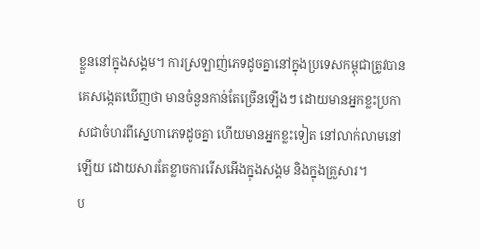ខ្លួននៅក្នុងសង្គម។ ការស្រឡាញ់ភេទដូចគ្នានៅក្នុងប្រទេសកម្ពុជាត្រូវបានគេសង្កេតឃើញថា មានចំនួនកាន់តែច្រើនឡើងៗ ដោយមានអ្នកខ្លះប្រកាសជាចំហរពីស្នេហាភេទដូចគ្នា ហើយមានអ្នកខ្លះទៀត នៅលាក់លាមនៅឡើយ ដោយសារតែខ្លាចការរើសអើងក្នុងសង្គម និងក្នុងគ្រួសារ។
ប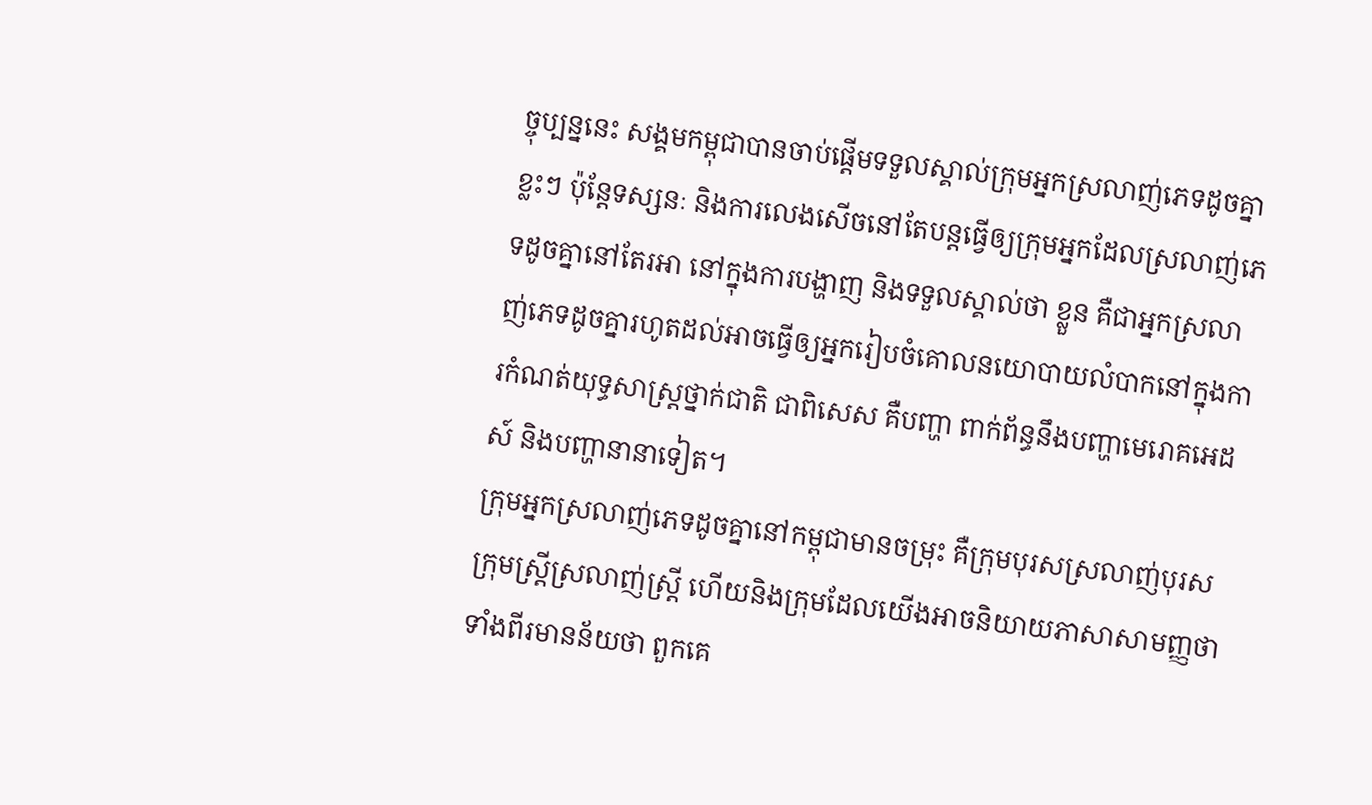ច្ចុប្បន្ននេះ សង្គមកម្ពុជាបានចាប់ផ្តើមទទួលស្គាល់ក្រុមអ្នកស្រលាញ់ភេទដូចគ្នាខ្លះៗ ប៉ុន្តែទស្សនៈ និងការលេងសើចនៅតែបន្តធ្វើឲ្យក្រុមអ្នកដែលស្រលាញ់ភេទដូចគ្នានៅតែរអា នៅក្នុងការបង្ហាញ និងទទួលស្គាល់ថា ខ្លួន គឺជាអ្នកស្រលាញ់ភេទដូចគ្នារហូតដល់អាចធ្វើឲ្យអ្នករៀបចំគោលនយោបាយលំបាកនៅក្នុងការកំណត់យុទ្ធសាស្ត្រថ្នាក់ជាតិ ជាពិសេស គឺបញ្ហា ពាក់ព័ន្ធនឹងបញ្ហាមេរោគអេដស៍ និងបញ្ហានានាទៀត។
ក្រុមអ្នកស្រលាញ់ភេទដូចគ្នានៅកម្ពុជាមានចម្រុះ គឺក្រុមបុរសស្រលាញ់បុរស ក្រុមស្ត្រីស្រលាញ់ស្ត្រី ហើយនិងក្រុមដែលយើងអាចនិយាយភាសាសាមញ្ញថា ទាំងពីរមានន័យថា ពួកគេ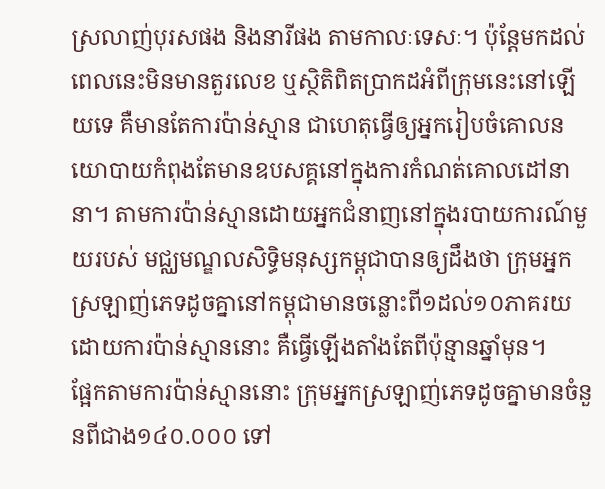ស្រលាញ់បុរសផង និងនារីផង តាមកាលៈទេសៈ។ ប៉ុន្តែមកដល់ពេលនេះមិនមានតួរលេខ ឬស្ថិតិពិតប្រាកដអំពីក្រុមនេះនៅឡើយទេ គឺមានតែការប៉ាន់ស្មាន ជាហេតុធ្វើឲ្យអ្នករៀបចំគោលនយោបាយកំពុងតែមានឧបសគ្គនៅក្នុងការកំណត់គោលដៅនានា។ តាមការប៉ាន់ស្មានដោយអ្នកជំនាញនៅក្នុងរបាយការណ៍មួយរបស់ មជ្ឈមណ្ឌលសិទ្ធិមនុស្សកម្ពុជាបានឲ្យដឹងថា ក្រុមអ្នកស្រឡាញ់ភេទដូចគ្នានៅកម្ពុជាមានចន្លោះពី១ដល់១០ភាគរយ ដោយការប៉ាន់ស្មាននោះ គឺធ្វើឡើងតាំងតែពីប៉ុន្មានឆ្នាំមុន។
ផ្អែកតាមការប៉ាន់ស្មាននោះ ក្រុមអ្នកស្រឡាញ់ភេទដូចគ្នាមានចំនួនពីជាង១៤០.០០០ ទៅ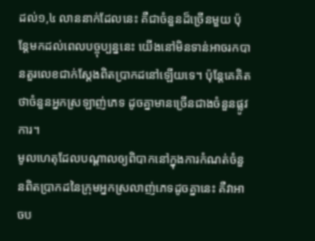ដល់១,៤ លាននាក់ដែលនេះ គឺជាចំនួនដ៏ច្រើនមួយ ប៉ុន្តែមកដល់ពេលបច្ចុប្បន្ននេះ យើងនៅមិនទាន់អាចរកបានតួរលេខជាក់ស្តែងពិតប្រាកដនៅឡើយទេ។ ប៉ុន្តែគេគិតថាចំនួនអ្នកស្រឡាញ់ភេទ ដូចគ្នាមានច្រើនជាងចំនួនផ្លូវការ។
មូលហេតុដែលបណ្តាលឲ្យពិបាកនៅក្នុងការកំណត់ចំនួនពិតប្រាកដនៃក្រុមអ្នកស្រលាញ់ភេទដូចគ្នានេះ គឺវាអាចប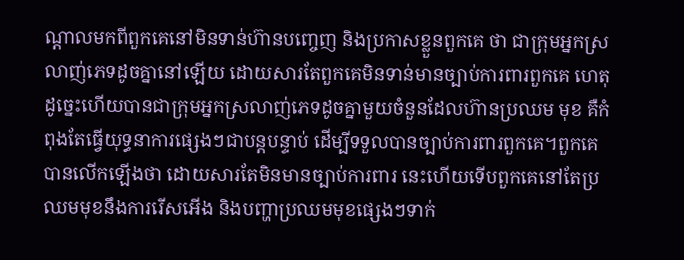ណ្តាលមកពីពួកគេនៅមិនទាន់ហ៊ានបញ្ចេញ និងប្រកាសខ្លួនពួកគេ ថា ជាក្រុមអ្នកស្រលាញ់ភេទដូចគ្នានៅឡើយ ដោយសារតែពួកគេមិនទាន់មានច្បាប់ការពារពួកគេ ហេតុដូច្នេះហើយបានជាក្រុមអ្នកស្រលាញ់ភេទដូចគ្នាមួយចំនួនដែលហ៊ានប្រឈម មុខ គឺកំពុងតែធ្វើយុទ្ធនាការផ្សេងៗជាបន្តបន្ទាប់ ដើម្បីទទួលបានច្បាប់ការពារពួកគេ។ពួកគេបានលើកឡើងថា ដោយសារតែមិនមានច្បាប់ការពារ នេះហើយទើបពួកគេនៅតែប្រឈមមុខនឹងការរើសអើង និងបញ្ហាប្រឈមមុខផ្សេងៗទាក់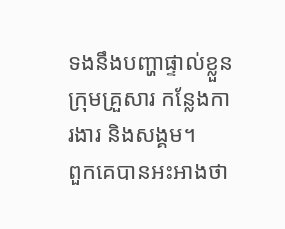ទងនឹងបញ្ហាផ្ទាល់ខ្លួន ក្រុមគ្រួសារ កន្លែងការងារ និងសង្គម។
ពួកគេបានអះអាងថា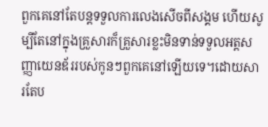ពួកគេនៅតែបន្តទទួលការលេងសើចពីសង្គម ហើយសូម្បីតែនៅក្នុងគ្រួសារក៏គ្រួសារខ្លះមិនទាន់ទទួលអត្តសញ្ញាយេនឌ័ររបស់កូនៗពួកគេនៅឡើយទេ។ដោយសារតែប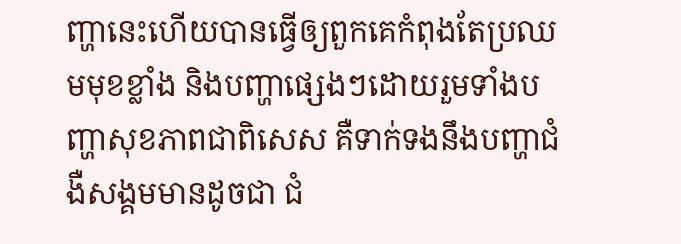ញ្ហានេះហើយបានធ្វើឲ្យពួកគេកំពុងតែប្រឈមមុខខ្លាំង និងបញ្ហាផ្សេងៗដោយរួមទាំងបញ្ហាសុខភាពជាពិសេស គឺទាក់ទងនឹងបញ្ហាជំងឺសង្គមមានដូចជា ជំ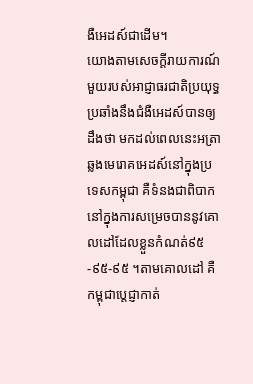ងឺអេដស៍ជាដើម។
យោងតាមសេចក្តីរាយការណ៍មួយរបស់អាជ្ញាធរជាតិប្រយុទ្ធប្រឆាំងនឹងជំងឺអេដស៍បានឲ្យដឹងថា មកដល់ពេលនេះអត្រាឆ្លងមេរោគអេដស៍នៅក្នុងប្រទេសកម្ពុជា គឺទំនងជាពិបាកនៅក្នុងការសម្រេចបាននូវគោលដៅដែលខ្លួនកំណត់៩៥-៩៥-៩៥ ។តាមគោលដៅ គឺកម្ពុជាប្តេជ្ញាកាត់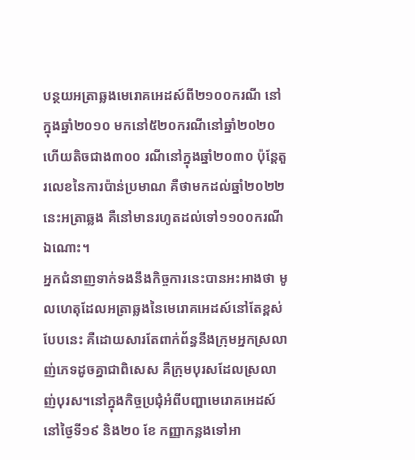បន្ថយអត្រាឆ្លងមេរោគអេដស៍ពី២១០០ករណី នៅក្នុងឆ្នាំ២០១០ មកនៅ៥២០ករណីនៅឆ្នាំ២០២០ហើយតិចជាង៣០០ រណីនៅក្នុងឆ្នាំ២០៣០ ប៉ុន្តែតួរលេខនៃការប៉ាន់ប្រមាណ គឺថាមកដល់ឆ្នាំ២០២២ នេះអត្រាឆ្លង គឺនៅមានរហូតដល់ទៅ១១០០ករណីឯណោះ។
អ្នកជំនាញទាក់ទងនឹងកិច្ចការនេះបានអះអាងថា មូលហេតុដែលអត្រាឆ្លងនៃមេរោគអេដស៍នៅតែខ្ពស់បែបនេះ គឺដោយសារតែពាក់ព័ន្ធនឹងក្រុមអ្នកស្រលាញ់ភេទដូចគ្នាជាពិសេស គឺក្រុមបុរសដែលស្រលាញ់បុរស។នៅក្នុងកិច្ចប្រជុំអំពីបញ្ហាមេរោគអេដស៍នៅថ្ងៃទី១៩ និង២០ ខែ កញ្ញាកន្លងទៅអា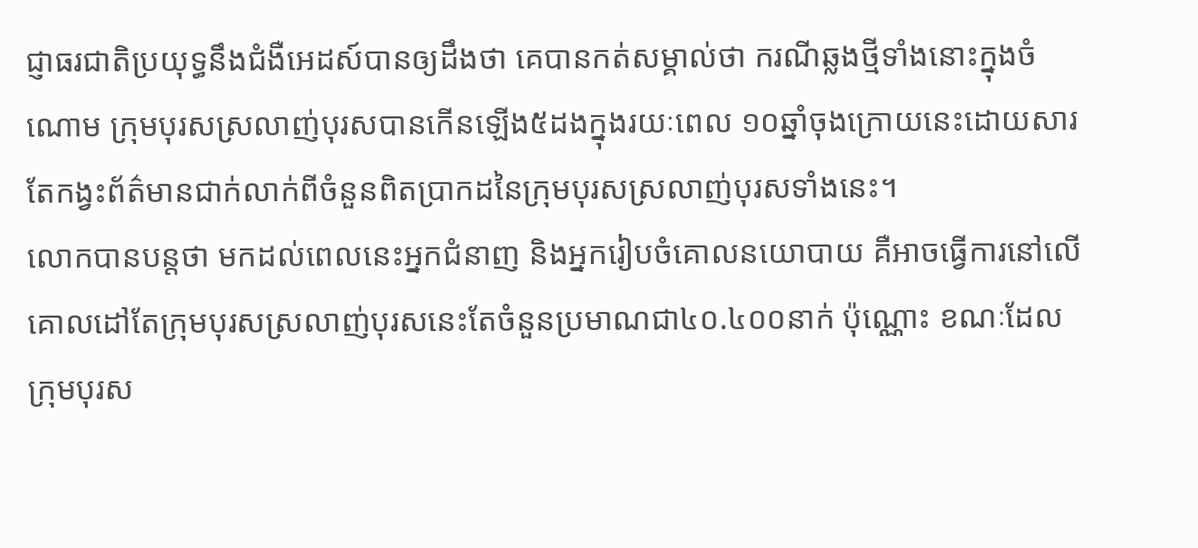ជ្ញាធរជាតិប្រយុទ្ធនឹងជំងឺអេដស៍បានឲ្យដឹងថា គេបានកត់សម្គាល់ថា ករណីឆ្លងថ្មីទាំងនោះក្នុងចំណោម ក្រុមបុរសស្រលាញ់បុរសបានកើនឡើង៥ដងក្នុងរយៈពេល ១០ឆ្នាំចុងក្រោយនេះដោយសារតែកង្វះព័ត៌មានជាក់លាក់ពីចំនួនពិតប្រាកដនៃក្រុមបុរសស្រលាញ់បុរសទាំងនេះ។
លោកបានបន្តថា មកដល់ពេលនេះអ្នកជំនាញ និងអ្នករៀបចំគោលនយោបាយ គឺអាចធ្វើការនៅលើគោលដៅតែក្រុមបុរសស្រលាញ់បុរសនេះតែចំនួនប្រមាណជា៤០.៤០០នាក់ ប៉ុណ្ណោះ ខណៈដែលក្រុមបុរស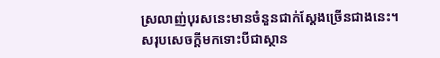ស្រលាញ់បុរសនេះមានចំនួនជាក់ស្តែងច្រើនជាងនេះ។
សរុបសេចក្តីមកទោះបីជាស្ថាន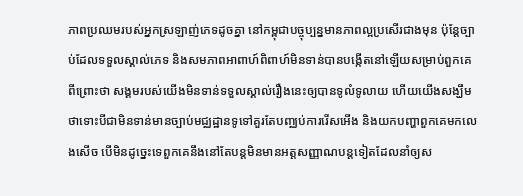ភាពប្រឈមរបស់អ្នកស្រឡាញ់ភេទដូចគ្នា នៅកម្ពុជាបច្ចុប្បន្នមានភាពល្អប្រសើរជាងមុន ប៉ុន្តែច្បាប់ដែលទទួលស្គាល់ភេទ និងសមភាពអាពាហ៍ពិពាហ៍មិនទាន់បានបង្កើតនៅឡើយសម្រាប់ពួកគេពីព្រោះថា សង្គមរបស់យើងមិនទាន់ទទួលស្គាល់រឿងនេះឲ្យបានទូលំទូលាយ ហើយយើងសង្ឃឹមថាទោះបីជាមិនទាន់មានច្បាប់មជ្ឈដ្ឋានទូទៅគួរតែបញ្ឈប់ការរើសអើង និងយកបញ្ហាពួកគេមកលេងសើច បើមិនដូច្នេះទេពួកគេនឹងនៅតែបន្តមិនមានអត្តសញ្ញាណបន្តទៀតដែលនាំឲ្យស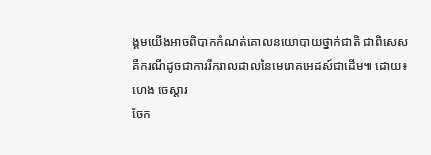ង្គមយើងអាចពិបាកកំណត់គោលនយោបាយថ្នាក់ជាតិ ជាពិសេស គឺករណីដូចជាការរីករាលដាលនៃមេរោគអេដស៍ជាដើម៕ ដោយ៖ហេង ចេស្តារ
ចែក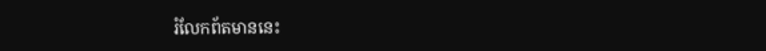រំលែកព័តមាននេះ